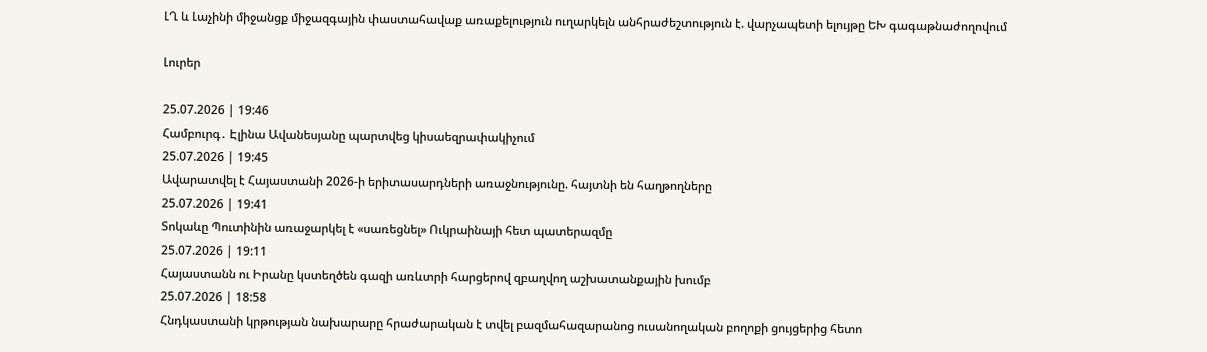ԼՂ և Լաչինի միջանցք միջազգային փաստահավաք առաքելություն ուղարկելն անհրաժեշտություն է. վարչապետի ելույթը ԵԽ գագաթնաժողովում

Լուրեր

25.07.2026 | 19:46
Համբուրգ․ Էլինա Ավանեսյանը պարտվեց կիսաեզրափակիչում
25.07.2026 | 19:45
Ավարատվել է Հայաստանի 2026-ի երիտասարդների առաջնությունը. հայտնի են հաղթողները
25.07.2026 | 19:41
Տոկաևը Պուտինին առաջարկել է «սառեցնել» Ուկրաինայի հետ պատերազմը
25.07.2026 | 19:11
Հայաստանն ու Իրանը կստեղծեն գազի առևտրի հարցերով զբաղվող աշխատանքային խումբ
25.07.2026 | 18:58
Հնդկաստանի կրթության նախարարը հրաժարական է տվել բազմահազարանոց ուսանողական բողոքի ցույցերից հետո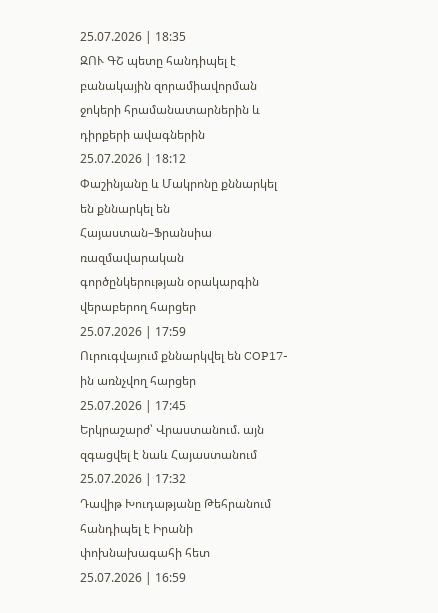25.07.2026 | 18:35
ԶՈՒ ԳՇ պետը հանդիպել է բանակային զորամիավորման ջոկերի հրամանատարներին և դիրքերի ավագներին
25.07.2026 | 18:12
Փաշինյանը և Մակրոնը քննարկել են քննարկել են Հայաստան–Ֆրանսիա ռազմավարական գործընկերության օրակարգին վերաբերող հարցեր
25.07.2026 | 17:59
Ուրուգվայում քննարկվել են COP17-ին առնչվող հարցեր
25.07.2026 | 17:45
Երկրաշարժ՝ Վրաստանում. այն զգացվել է նաև Հայաստանում
25.07.2026 | 17:32
Դավիթ Խուդաթյանը Թեհրանում հանդիպել է Իրանի փոխնախագահի հետ
25.07.2026 | 16:59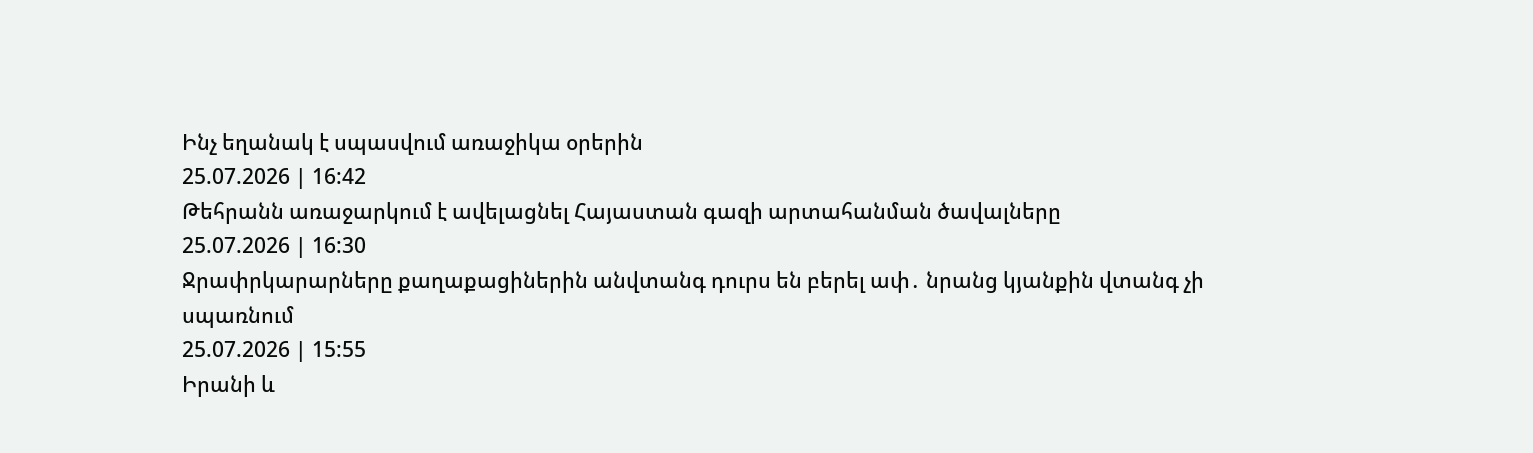Ինչ եղանակ է սպասվում առաջիկա օրերին
25.07.2026 | 16:42
Թեհրանն առաջարկում է ավելացնել Հայաստան գազի արտահանման ծավալները
25.07.2026 | 16:30
Ջրափրկարարները քաղաքացիներին անվտանգ դուրս են բերել ափ․ նրանց կյանքին վտանգ չի սպառնում
25.07.2026 | 15:55
Իրանի և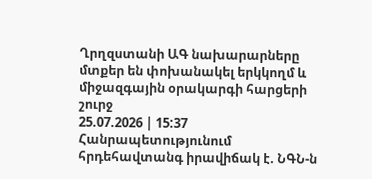Ղրղզստանի ԱԳ նախարարները մտքեր են փոխանակել երկկողմ և միջազգային օրակարգի հարցերի շուրջ
25.07.2026 | 15:37
Հանրապետությունում հրդեհավտանգ իրավիճակ է. ՆԳՆ-ն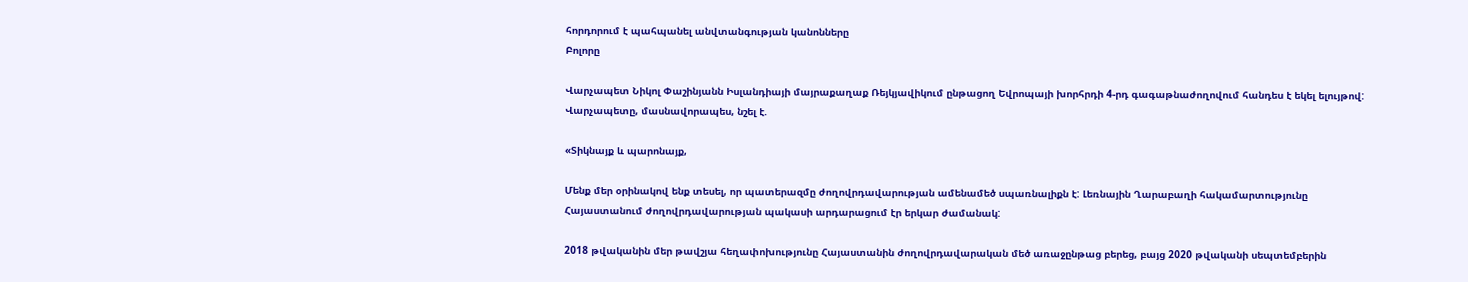հորդորում է պահպանել անվտանգության կանոնները
Բոլորը

Վարչապետ Նիկոլ Փաշինյանն Իսլանդիայի մայրաքաղաք Ռեյկյավիկում ընթացող Եվրոպայի խորհրդի 4-րդ գագաթնաժողովում հանդես է եկել ելույթով: Վարչապետը, մասնավորապես, նշել է.

«Տիկնայք և պարոնայք,

Մենք մեր օրինակով ենք տեսել, որ պատերազմը ժողովրդավարության ամենամեծ սպառնալիքն է: Լեռնային Ղարաբաղի հակամարտությունը Հայաստանում ժողովրդավարության պակասի արդարացում էր երկար ժամանակ:

2018 թվականին մեր թավշյա հեղափոխությունը Հայաստանին ժողովրդավարական մեծ առաջընթաց բերեց, բայց 2020 թվականի սեպտեմբերին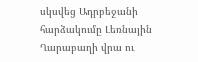սկսվեց Ադրբեջանի հարձակումը Լեռնային Ղարաբաղի վրա ու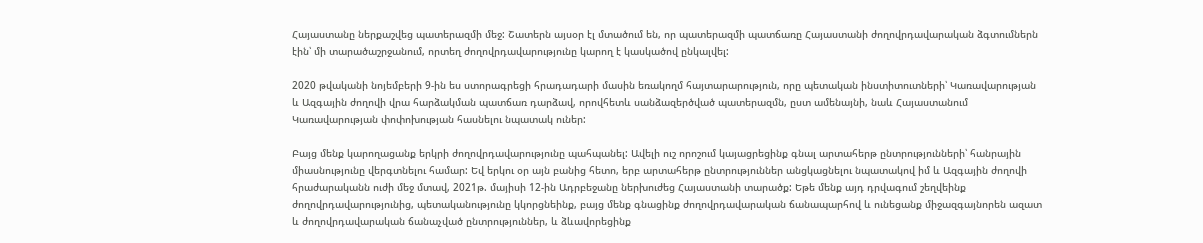Հայաստանը ներքաշվեց պատերազմի մեջ: Շատերն այսօր էլ մտածում են, որ պատերազմի պատճառը Հայաստանի ժողովրդավարական ձգտումներն էին՝ մի տարածաշրջանում, որտեղ ժողովրդավարությունը կարող է կասկածով ընկալվել:

2020 թվականի նոյեմբերի 9-ին ես ստորագրեցի հրադադարի մասին եռակողմ հայտարարություն, որը պետական ինստիտուտների՝ Կառավարության և Ազգային ժողովի վրա հարձակման պատճառ դարձավ, որովհետև սանձազերծված պատերազմն, ըստ ամենայնի, նաև Հայաստանում Կառավարության փոփոխության հասնելու նպատակ ուներ:

Բայց մենք կարողացանք երկրի ժողովրդավարությունը պահպանել: Ավելի ուշ որոշում կայացրեցինք գնալ արտահերթ ընտրությունների՝ հանրային միասնությունը վերգտնելու համար: Եվ երկու օր այն բանից հետո, երբ արտահերթ ընտրություններ անցկացնելու նպատակով իմ և Ազգային ժողովի հրաժարականն ուժի մեջ մտավ, 2021թ. մայիսի 12-ին Ադրբեջանը ներխուժեց Հայաստանի տարածք: Եթե մենք այդ դրվագում շեղվեինք ժողովրդավարությունից, պետականությունը կկորցնեինք, բայց մենք գնացինք ժողովրդավարական ճանապարհով և ունեցանք միջազգայնորեն ազատ և ժողովրդավարական ճանաչված ընտրություններ, և ձևավորեցինք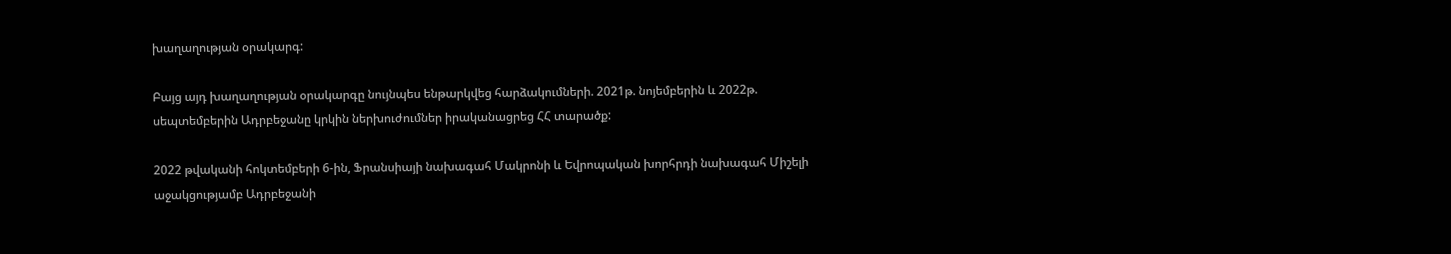խաղաղության օրակարգ:

Բայց այդ խաղաղության օրակարգը նույնպես ենթարկվեց հարձակումների. 2021թ. նոյեմբերին և 2022թ. սեպտեմբերին Ադրբեջանը կրկին ներխուժումներ իրականացրեց ՀՀ տարածք:

2022 թվականի հոկտեմբերի 6-ին, Ֆրանսիայի նախագահ Մակրոնի և Եվրոպական խորհրդի նախագահ Միշելի աջակցությամբ Ադրբեջանի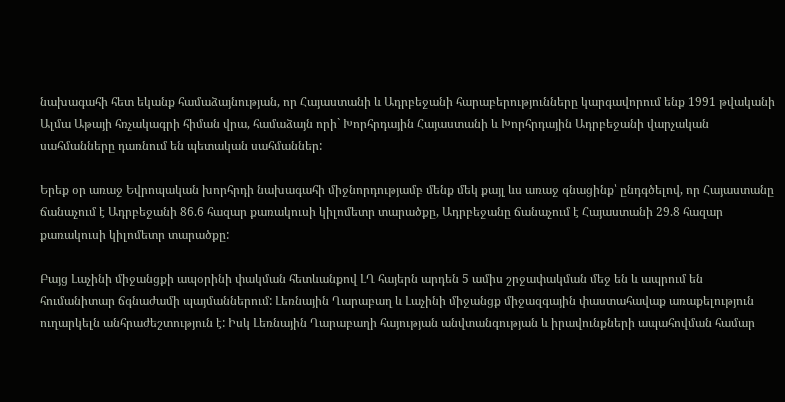նախագահի հետ եկանք համաձայնության, որ Հայաստանի և Ադրբեջանի հարաբերությունները կարգավորում ենք 1991 թվականի Ալմա Աթայի հռչակագրի հիման վրա, համաձայն որի` Խորհրդային Հայաստանի և Խորհրդային Ադրբեջանի վարչական սահմանները դառնում են պետական սահմաններ:

Երեք օր առաջ Եվրոպական խորհրդի նախագահի միջնորդությամբ մենք մեկ քայլ ևս առաջ գնացինք՝ ընդգծելով, որ Հայաստանը ճանաչում է Ադրբեջանի 86.6 հազար քառակուսի կիլոմետր տարածքը, Ադրբեջանը ճանաչում է Հայաստանի 29.8 հազար քառակուսի կիլոմետր տարածքը:

Բայց Լաչինի միջանցքի ապօրինի փակման հետևանքով ԼՂ հայերն արդեն 5 ամիս շրջափակման մեջ են և ապրում են հումանիտար ճգնաժամի պայմաններում: Լեռնային Ղարաբաղ և Լաչինի միջանցք միջազգային փաստահավաք առաքելություն ուղարկելն անհրաժեշտություն է: Իսկ Լեռնային Ղարաբաղի հայության անվտանգության և իրավունքների ապահովման համար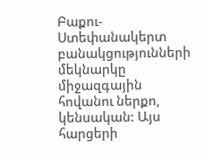Բաքու-Ստեփանակերտ բանակցությունների մեկնարկը միջազգային հովանու ներքո, կենսական: Այս հարցերի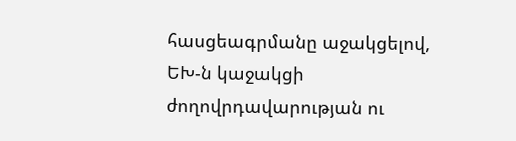հասցեագրմանը աջակցելով, ԵԽ-ն կաջակցի ժողովրդավարության ու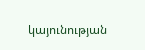կայունության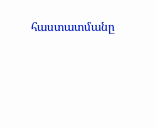հաստատմանը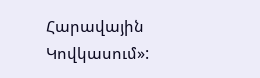Հարավային Կովկասում»: